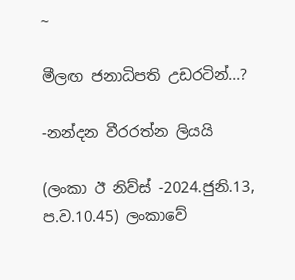~

මීලඟ ජනාධිපති උඩරටින්...?

-නන්දන වීරරත්න ලියයි

(ලංකා ඊ නිව්ස් -2024.ජුනි.13, ප.ව.10.45) ලංකාවේ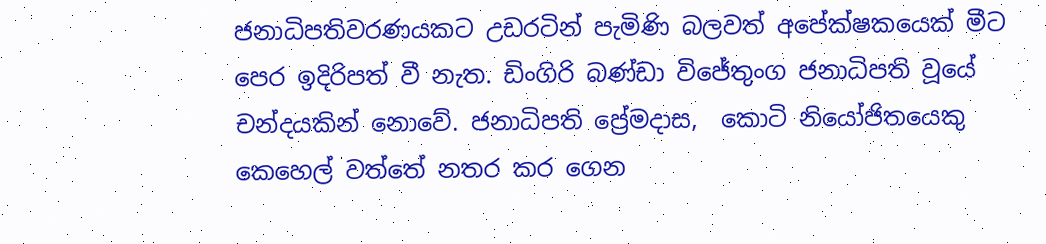ජනාධිපතිවරණයකට උඩරටින් පැමිණි බලවත් අපේක්ෂකයෙක් මීට පෙර ඉදිරිපත් වී නැත. ඩිංගිරි බණ්ඩා විජේතුංග ජනාධිපති වූයේ චන්දයකින් නොවේ. ජනාධිපති ප්‍රේමදාස,  කොටි නියෝජිතයෙකු කෙහෙල් වත්තේ නතර කර ගෙන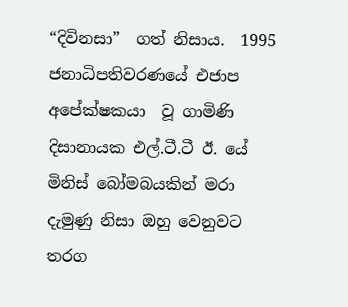“දිවිනසා”  ගත් නිසාය.  1995 ජනාධිපතිවරණයේ එජාප අපේක්ෂකයා  වූ ගාමිණි දිසානායක එල්.ටී.ටී ඊ. යේ මිනිස් බෝමබයකින් මරා දැමුණු නිසා ඔහු වෙනුවට තරග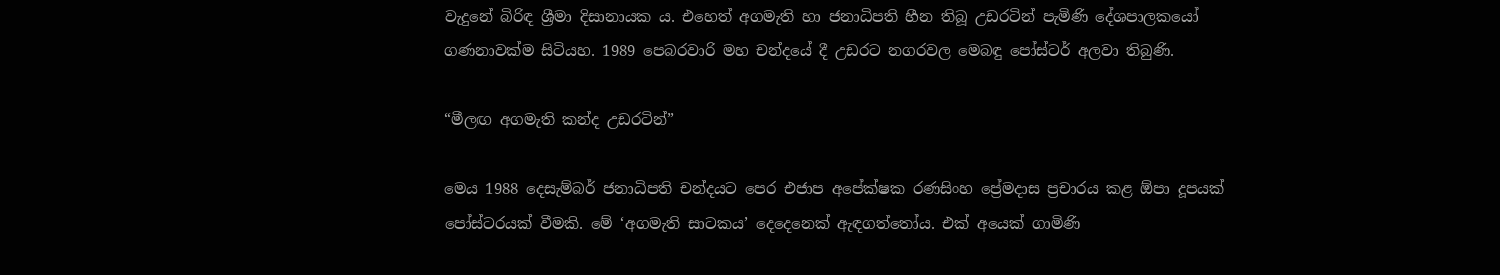වැදුනේ බිරිඳ ශ්‍රීමා දිසානායක ය. එහෙත් අගමැති හා ජනාධිපති හීන තිබූ උඩරටින් පැමිණි දේශපාලකයෝ ගණනාවක්ම සිටියහ. 1989 පෙබරවාරි මහ චන්දයේ දී උඩරට නගරවල මෙබඳු පෝස්ටර් අලවා තිබුණි.

“මීලඟ අගමැති කන්ද උඩරටින්”

මෙය 1988 දෙසැම්බර් ජනාධිපති චන්දයට පෙර එජාප අපේක්ෂක රණසිංහ ප්‍රේමදාස ප්‍රචාරය කළ ඕපා දූපයක් පෝස්ටරයක් වීමකි. මේ ‘අගමැති සාටකය’ දෙදෙනෙක් ඇඳගත්තෝය. එක් අයෙක් ගාමිණි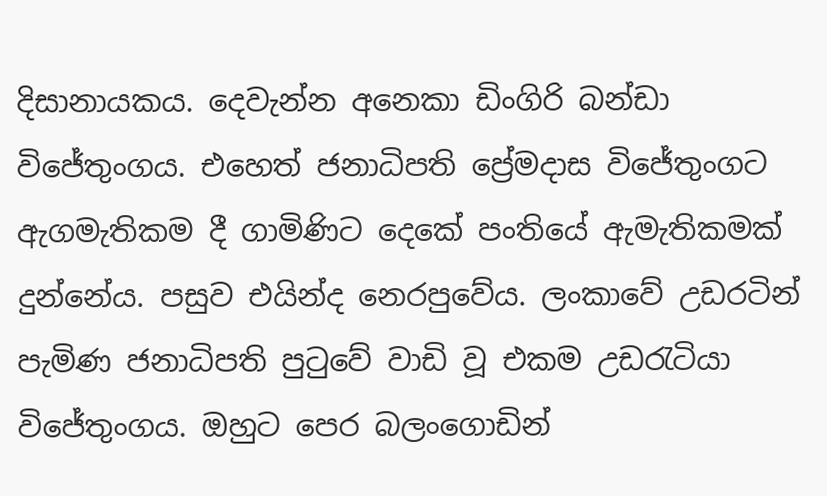දිසානායකය. දෙවැන්න අනෙකා ඩිංගිරි බන්ඩා විජේතුංගය. එහෙත් ජනාධිපති ප්‍රේමදාස විජේතුංගට ඇගමැතිකම දී ගාමිණිට දෙකේ පංතියේ ඇමැතිකමක් දුන්නේය. පසුව එයින්ද නෙරපුවේය. ලංකාවේ උඩරටින් පැමිණ ජනාධිපති පුටුවේ වාඩි වූ එකම උඩරැටියා විජේතුංගය. ඔහුට පෙර බලංගොඩින්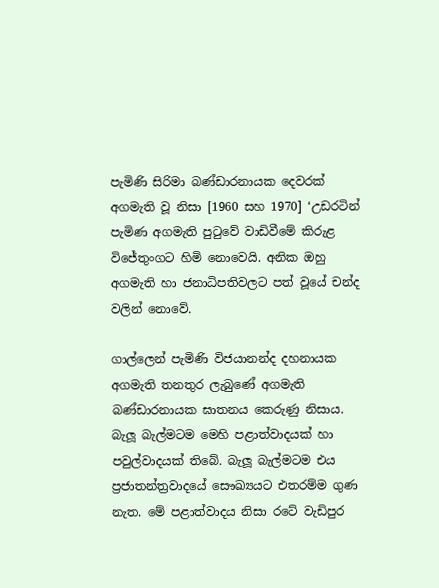පැමිණි සිරිමා බණ්ඩාරනායක දෙවරක් අගමැති වූ නිසා [1960 සහ 1970] ‘උඩරටින් පැමිණ අගමැති පුටුවේ වාඩිවීමේ කිරුළ විජේතුංගට හිමි නොවෙයි. අනික ඔහු අගමැති හා ජනාධිපතිවලට පත් වූයේ චන්ද වලින් නොවේ.

ගාල්ලෙන් පැමිණි විජයානන්ද දහනායක අගමැති තනතුර ලැබුණේ අගමැති බණ්ඩාරනායක ඝාතනය කෙරුණු නිසාය. බැලූ බැල්මටම මෙහි පළාත්වාදයක් හා පවුල්වාදයක් තිබේ. බැලූ බැල්මටම එය ප්‍රජාතන්ත්‍රවාදයේ සෞඛ්‍යයට එතරම්ම ගුණ නැත. මේ පළාත්වාදය නිසා රටේ වැඩිපුර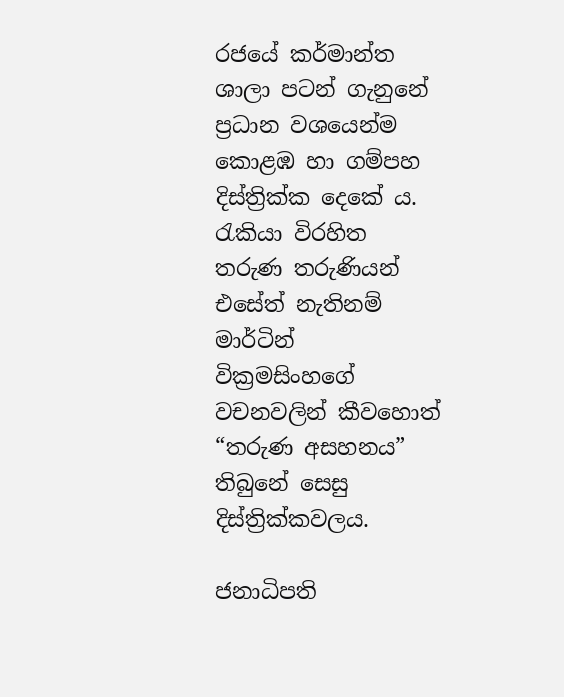රජයේ කර්මාන්ත ශාලා පටන් ගැනුනේ ප්‍රධාන වශයෙන්ම කොළඹ හා ගම්පහ දිස්ත්‍රික්ක දෙකේ ය. රැකියා විරහිත තරුණ තරුණියන් එසේත් නැතිනම් මාර්ටින් වික්‍රමසිංහගේ වචනවලින් කීවහොත් “තරුණ අසහනය” තිබුනේ සෙසු දිස්ත්‍රික්කවලය.

ජනාධිපති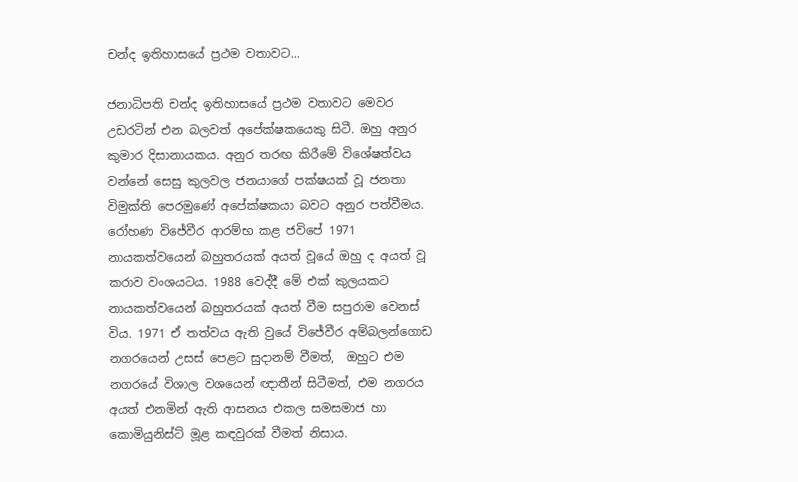චන්ද ඉතිහාසයේ ප්‍රථම වතාවට...

ජනාධිපති චන්ද ඉතිහාසයේ ප්‍රථම වතාවට මෙවර උඩරටින් එන බලවත් අපේක්ෂකයෙකු සිටී. ඔහු අනුර කුමාර දිසානායකය. අනුර තරඟ කිරීමේ විශේෂත්වය වන්නේ සෙසු කුලවල ජනයාගේ පක්ෂයක් වූ ජනතා විමුක්ති පෙරමුණේ අපේක්ෂකයා බවට අනුර පත්වීමය. රෝහණ විජේවීර ආරම්භ කළ ජවිපේ 1971 නායකත්වයෙන් බහුතරයක් අයත් වූයේ ඔහු ද අයත් වූ කරාව වංශයටය. 1988 වෙද්දී මේ එක් කුලයකට නායකත්වයෙන් බහුතරයක් අයත් වීම සපුරාම වෙනස් විය. 1971 ඒ තත්වය ඇති වුයේ විජේවීර අම්බලන්ගොඩ නගරයෙන් උසස් පෙළට සුදානම් වීමත්,  ඔහුට එම නගරයේ විශාල වශයෙන් ඥාතීන් සිටීමත්, එම නගරය අයත් එනමින් ඇති ආසනය එකල සමසමාජ හා කොමියුනිස්ට් මූළ කඳවුරක් වීමත් නිසාය.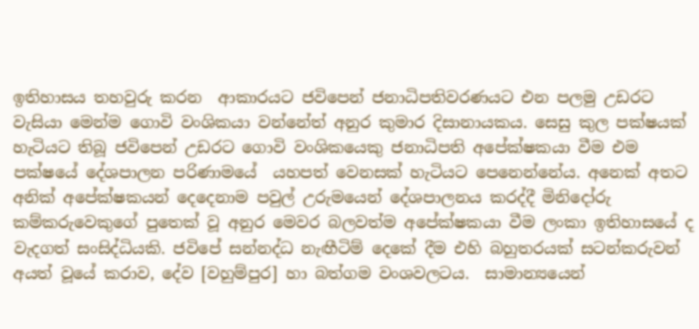ඉතිහාසය තහවුරු කරන  ආකාරයට ජවිපෙන් ජනාධිපතිවරණයට එන පලමු උඩරට වැසියා මෙන්ම ගොවි වංශිකයා වන්නේත් අනුර කුමාර දිසානායකය. සෙසු කුල පක්ෂයක් හැටියට තිබූ ජවිපෙන් උඩරට ගොවි වංශිකයෙකු ජනාධිපති අපේක්ෂකයා වීම එම පක්ෂයේ දේශපාලන පරිණාමයේ  යහපත් වෙනසක් හැටියට පෙනෙන්නේය. අනෙක් අතට අනික් අපේක්ෂකයන් දෙදෙනාම පවුල් උරුමයෙන් දේශපාලනය කරද්දී මිනිදෝරු කම්කරුවෙකුගේ පුතෙක් වූ අනුර මෙවර බලවත්ම අපේක්ෂකයා වීම ලංකා ඉතිහාසයේ ද වැදගත් සංසිද්ධියකි. ජවිපේ සන්නද්ධ නැඟීටිම් දෙකේ දීම එහි බහුතරයක් සටන්කරුවන්  අයත් වූයේ කරාව, දේව [වහුම්පුර] හා බත්ගම වංශවලටය.  සාමාන්‍යයෙන්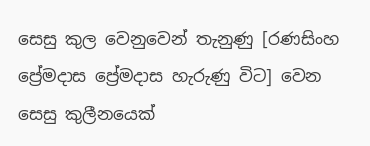සෙසු කුල වෙනුවෙන් තැනුණු [රණසිංහ ප්‍රේමදාස ප්‍රේමදාස හැරුණු විට] වෙන සෙසු කුලීනයෙක්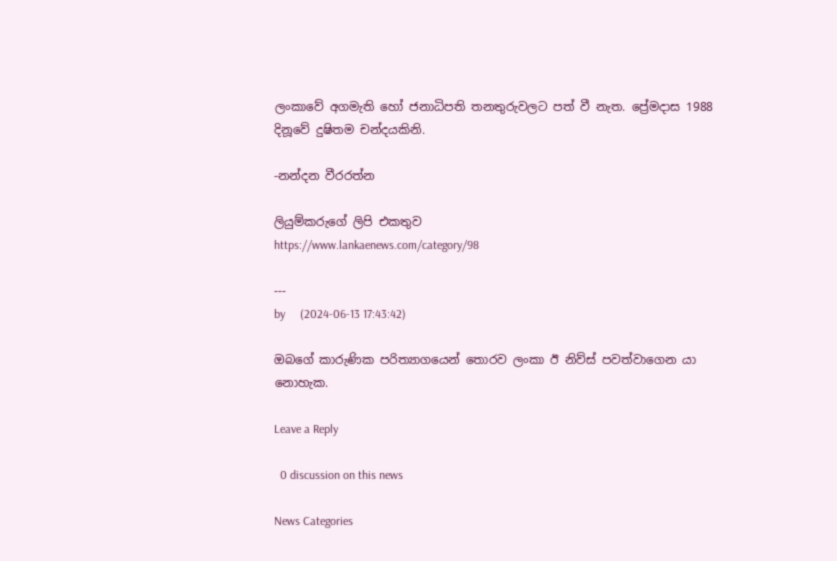ලංකාවේ අගමැති හෝ ජනාධිපති තනතුරුවලට පත් වී නැත. ප්‍රේමදාස 1988 දිනූවේ දුෂිතම චන්දයකිනි.

-නන්දන වීරරත්න

ලියුම්කරුගේ ලිපි එකතුව
https://www.lankaenews.com/category/98

---
by     (2024-06-13 17:43:42)

ඔබගේ කාරුණික පරිත්‍යාගයෙන් තොරව ලංකා ඊ නිව්ස් පවත්වාගෙන යා නොහැක.

Leave a Reply

  0 discussion on this news

News Categories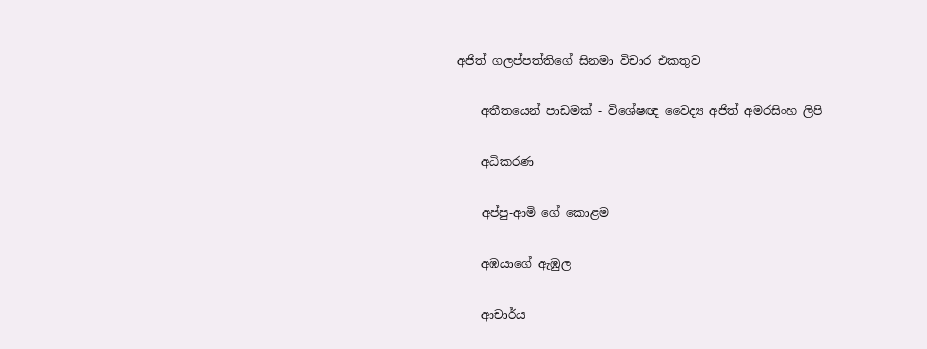අජිත් ගලප්පත්තිගේ සිනමා විචාර එකතුව

    අතීතයෙන් පාඩමක් - විශේෂඥ වෛද්‍ය අජිත් අමරසිංහ ලිපි

    අධිකරණ

    අප්පු-ආමි ගේ ‌කොළම

    අඹයාගේ ඇඹුල

    ආචාර්ය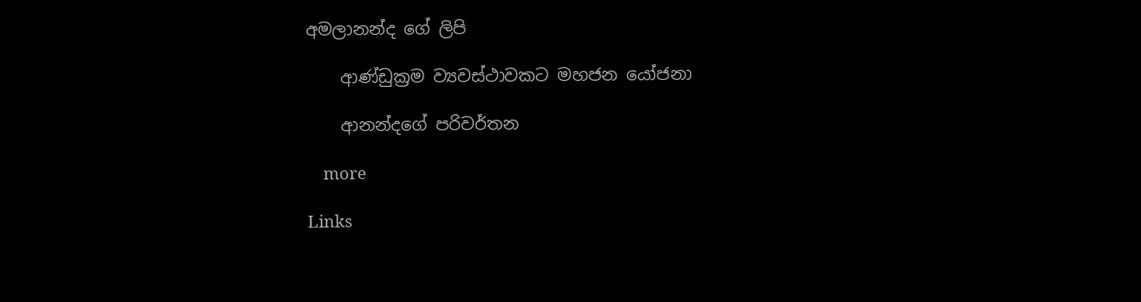අමලානන්ද ‌ගේ ලිපි

    ආණ්ඩුක්‍රම ව්‍යවස්ථාවකට මහජන යෝජනා

    ආනන්දගේ පරිවර්තන

    more

Links